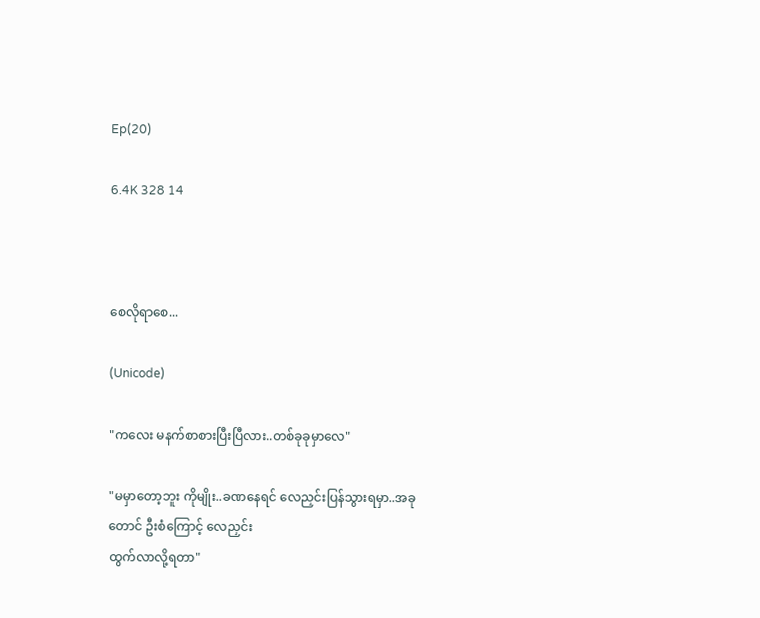Ep(20)

6.4K 328 14



စေလိုရာစေ...

(Unicode)

"ကလေး မနက်စာစားပြီးပြီလား..တစ်ခုခုမှာလေ"

"မမှာတော့ဘူး ကိုမျိုး..ခဏနေရင် လေညှင်းပြန်သွားရမှာ..အခုတောင် ဦးစံကြောင့် လေညှင်း
ထွက်လာလို့ရတာ"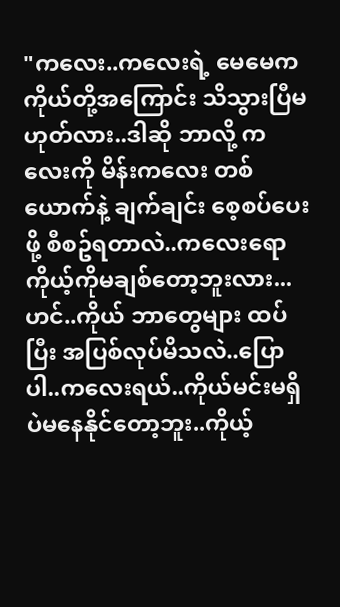"ကလေး..ကလေးရဲ့ မေမေက ကိုယ်တို့အကြောင်း သိသွားပြီမဟုတ်လား..ဒါဆို ဘာလို့ ကလေးကို မိန်းကလေး တစ်ယောက်နဲ့ ချက်ချင်း စေ့စပ်ပေးဖို့ စီစဥ်ရတာလဲ..ကလေးရော ကိုယ့်ကိုမချစ်တော့ဘူးလား...ဟင်..ကိုယ် ဘာတွေများ ထပ်ပြီး အပြစ်လုပ်မိသလဲ..ပြောပါ..ကလေးရယ်..ကိုယ်မင်းမရှိပဲမနေနိုင်တော့ဘူး..ကိုယ့်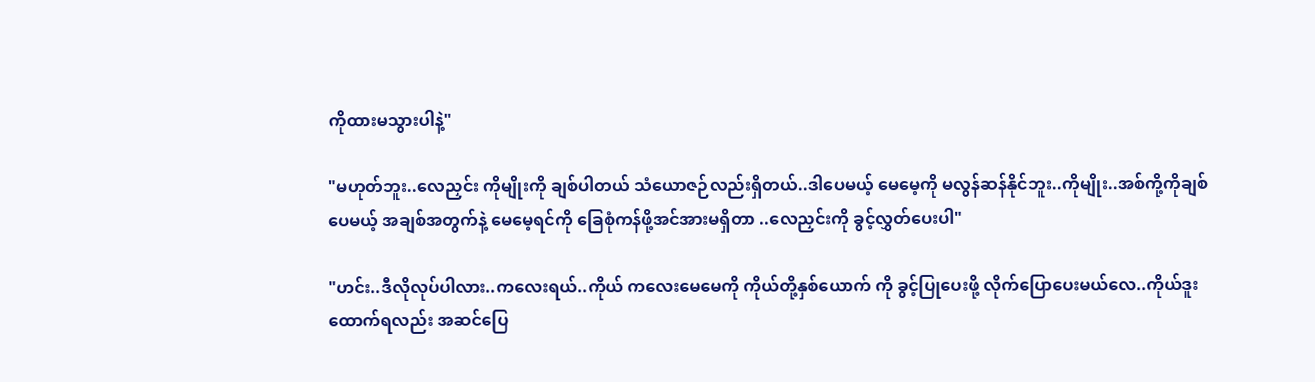ကိုထားမသွားပါနဲ့"

"မဟုတ်ဘူး..လေညှင်း ကိုမျိုးကို ချစ်ပါတယ် သံယောဇဉ်လည်းရှိတယ်..ဒါပေမယ့် မေမေ့ကို မလွန်ဆန်နိုင်ဘူး..ကိုမျိုး..အစ်ကို့ကိုချစ်ပေမယ့် အချစ်အတွက်နဲ့ မေမေ့ရင်ကို ခြေစုံကန်ဖို့အင်အားမရှိတာ ..လေညှင်းကို ခွင့်လွှတ်ပေးပါ"

"ဟင်း..ဒီလိုလုပ်ပါလား..ကလေးရယ်..ကိုယ် ကလေးမေမေကို ကိုယ်တို့နှစ်ယောက် ကို ခွင့်ပြုပေးဖို့ လိုက်ပြောပေးမယ်လေ..ကိုယ်ဒူးထောက်ရလည်း အဆင်ပြေ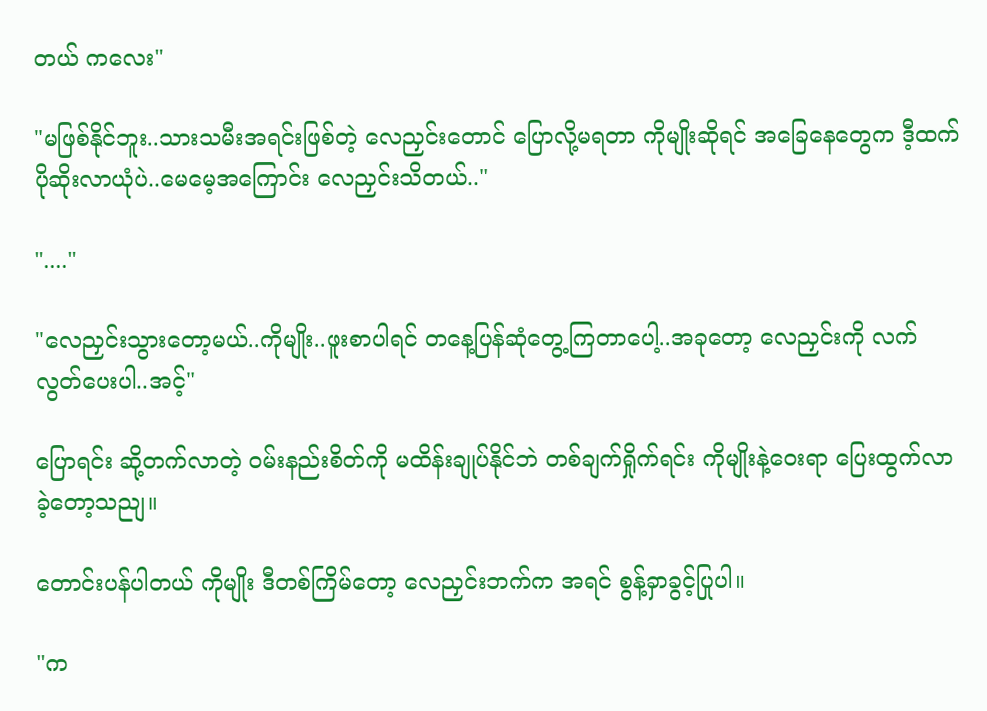တယ် ကလေး"

"မဖြစ်နိုင်ဘူး..သားသမီးအရင်းဖြစ်တဲ့ လေညှင်းတောင် ပြောလို့မရတာ ကိုမျိုးဆိုရင် အခြေနေတွေက ဒီ့ထက်ပိုဆိုးလာယုံပဲ..မေမေ့အကြောင်း လေညှင်းသိတယ်.."

"...."

"လေညှင်းသွားတော့မယ်..ကိုမျိုး..ဖူးစာပါရင် တနေ့ပြန်ဆုံတွေ့ကြတာပေါ့..အခုတော့ လေညှင်းကို လက်လွတ်ပေးပါ..အင့်"

ပြောရင်း ဆို့တက်လာတဲ့ ဝမ်းနည်းစိတ်ကို မထိန်းချုပ်နိုင်ဘဲ တစ်ချက်ရှိုက်ရင်း ကိုမျိုးနဲ့ဝေးရာ ပြေးထွက်လာခဲ့တော့သညျ။

တောင်းပန်ပါတယ် ကိုမျိုး ဒီတစ်ကြိမ်တော့ လေညှင်းဘက်က အရင် စွန့်ခှာခွင့်ပြုပါ။

"က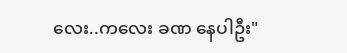လေး..ကလေး ခဏ နေပါဦး"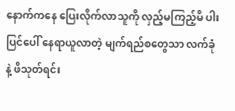နောက်ကနေ ပြေးလိုက်လာသူကို လှည့်မကြည့်မိ ပါးပြင်ပေါ် နေရာယူလာတဲ့ မျက်ရည်စတွေသာ လက်ခုံနဲ့ ဖိသုတ်ရင်း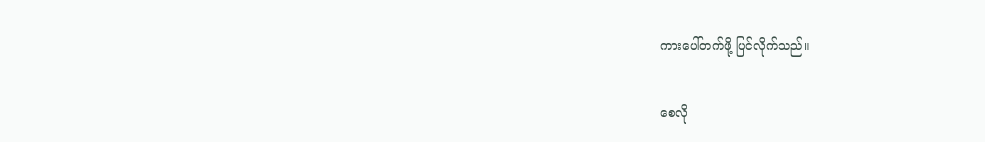ကားပေါ်တက်ဖို့ ပြင်လိုက်သည်။

စေလို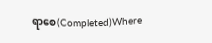ရာစေ(Completed)Where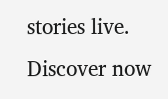stories live. Discover now